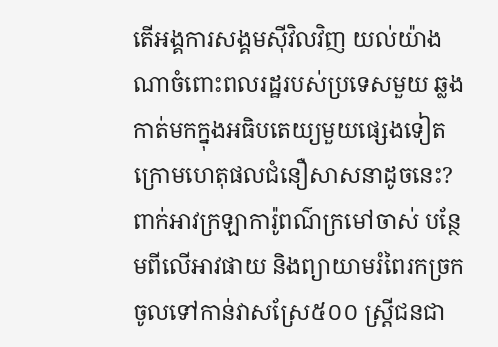តើអង្គការសង្គមស៊ីវិលវិញ យល់យ៉ាងណាចំពោះពលរដ្ឋរបស់ប្រទេសមួយ ឆ្លងកាត់មកក្នុងអធិបតេយ្យមួយផ្សេងទៀត ក្រោមហេតុផលជំនឿសាសនាដូចនេះ?
ពាក់អាវក្រឡាការ៉ូពណ៌ក្រមៅចាស់ បន្ថែមពីលើអាវផាយ និងព្យាយាមរំពៃរកច្រកចូលទៅកាន់វាសស្រែ៥០០ ស្ត្រីជនជា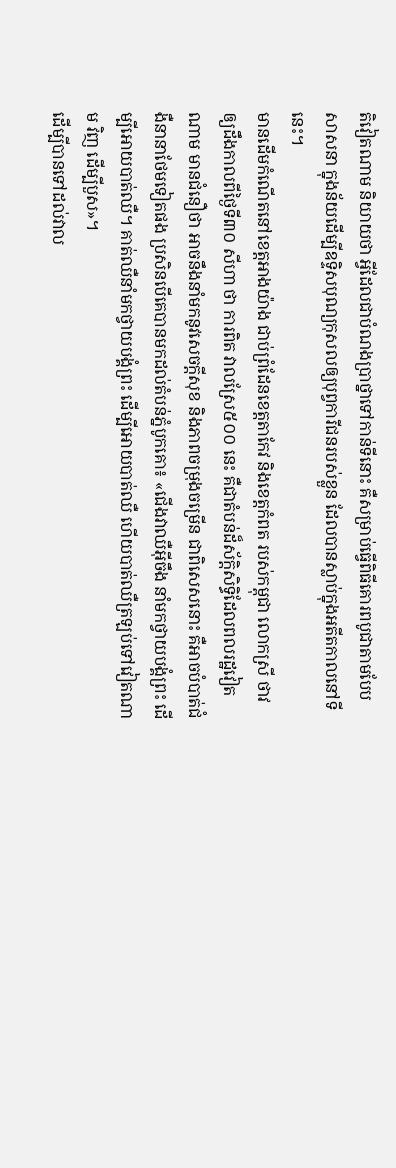តិវៀតណាម និយាយថា អ្វីដែលជាបំណងប្រាថ្នាទៅកាន់ទីនោះ គឺសម្រាប់ធ្វើពិធីគោរពបូជាតាមបែបសាសនា ក្នុងន័យដើម្បីឧទ្ទិសបុណ្យកុសលឲ្យបុព្វការីជនរបស់ខ្លួន ដែលបានស្លាប់ក្នុងអតីតកាលនៅទីនេះ។
មានដើមកំណើតនៅខេត្តអាងយ៉ាង ជាប់ព្រំដែនខេត្តតាកែវ និងខេត្តកំពត របស់កម្ពុជា លោកស្រី ថាវ ឲ្យដឹងកាលពីថ្ងៃទី៣០ សីហា ថា ការពិត វាលស្រែ៥០០ នេះ គឺជាតំបន់ដ៏ស័ក្ដិសិទ្ធិដែលពលរដ្ឋវៀតណាម មានជំនឿថា អាចនឹងនាំមកនូវសេចក្ដីសុខ និងភាពចម្រុងចម្រើន ជាពិសេសនោះ គឺអាចបំបាត់ជំងឺនានាថែមទៀតផង ប្រសិនបើគេបានមកដល់តំបន់ភ្នំបូកគោ៖ «ជើងវាឈឺអ៊ីចឹង នាំមកថ្វាយបង្គំព្រះ ដើម្បីអោយបាត់ឈឺ។ គាត់ឈឺនាំមកថ្វាយបង្គំព្រះ ដើម្បីអោយបាត់ឈឺ ហើយបាត់ឈឺត្រឡប់ទៅវៀតណាម វិញ ដើម្បីបួស»។
ដើម្បីបានទៅដល់វាល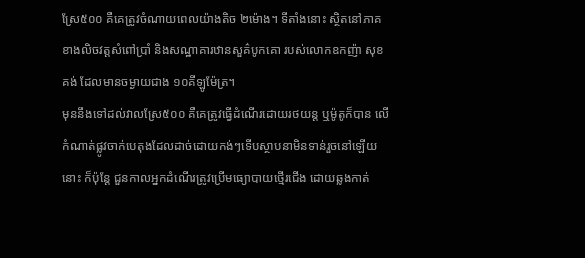ស្រែ៥០០ គឺគេត្រូវចំណាយពេលយ៉ាងតិច ២ម៉ោង។ ទីតាំងនោះ ស្ថិតនៅភាគខាងលិចវត្តសំពៅប្រាំ និងសណ្ឋាគារឋានសួគ៌បូកគោ របស់លោកឧកញ៉ា សុខ គង់ ដែលមានចម្ងាយជាង ១០គីឡូម៉ែត្រ។
មុននឹងទៅដល់វាលស្រែ៥០០ គឺគេត្រូវធ្វើដំណើរដោយរថយន្ត ឬម៉ូតូក៏បាន លើកំណាត់ផ្លូវចាក់បេតុងដែលដាច់ដោយកង់ៗទើបស្ថាបនាមិនទាន់រួចនៅឡើយនោះ ក៏ប៉ុន្តែ ជួនកាលអ្នកដំណើរត្រូវប្រើមធ្យោបាយថ្មើរជើង ដោយឆ្លងកាត់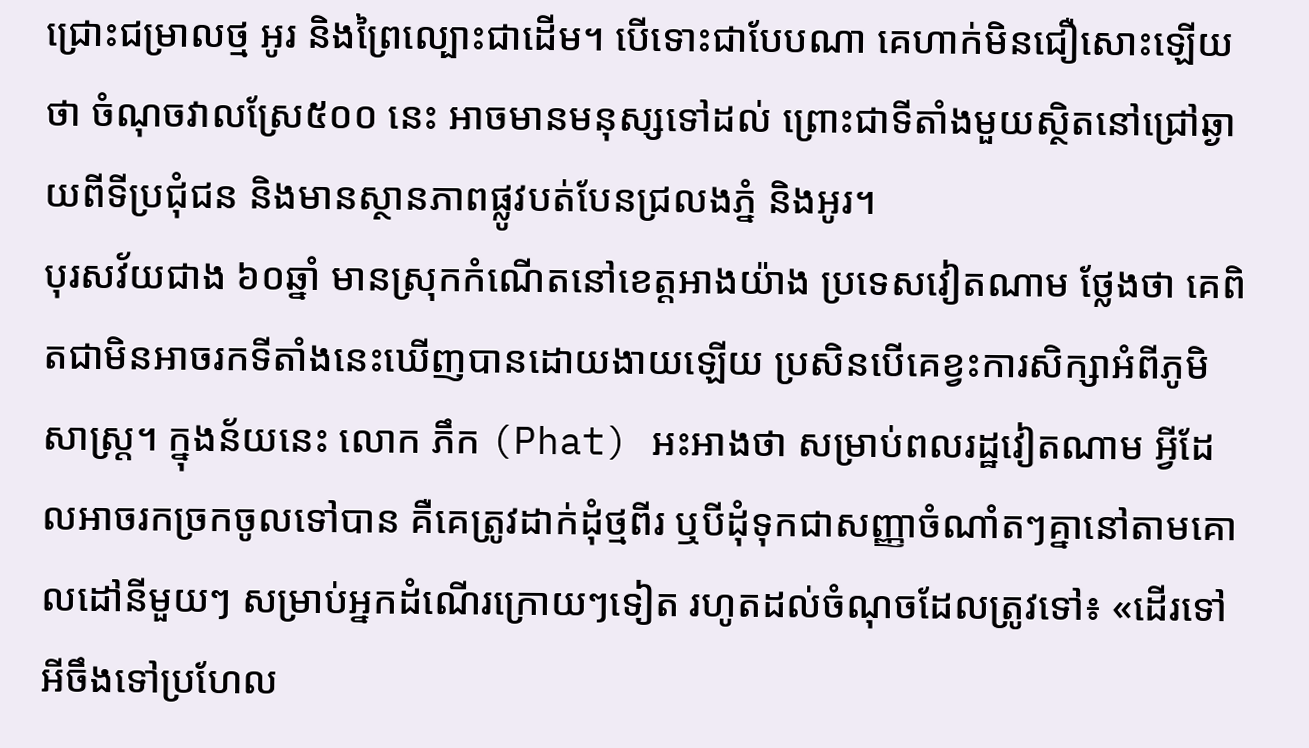ជ្រោះជម្រាលថ្ម អូរ និងព្រៃល្បោះជាដើម។ បើទោះជាបែបណា គេហាក់មិនជឿសោះឡើយថា ចំណុចវាលស្រែ៥០០ នេះ អាចមានមនុស្សទៅដល់ ព្រោះជាទីតាំងមួយស្ថិតនៅជ្រៅឆ្ងាយពីទីប្រជុំជន និងមានស្ថានភាពផ្លូវបត់បែនជ្រលងភ្នំ និងអូរ។
បុរសវ័យជាង ៦០ឆ្នាំ មានស្រុកកំណើតនៅខេត្តអាងយ៉ាង ប្រទេសវៀតណាម ថ្លែងថា គេពិតជាមិនអាចរកទីតាំងនេះឃើញបានដោយងាយឡើយ ប្រសិនបើគេខ្វះការសិក្សាអំពីភូមិសាស្ត្រ។ ក្នុងន័យនេះ លោក ភឹក (Phat) អះអាងថា សម្រាប់ពលរដ្ឋវៀតណាម អ្វីដែលអាចរកច្រកចូលទៅបាន គឺគេត្រូវដាក់ដុំថ្មពីរ ឬបីដុំទុកជាសញ្ញាចំណាំតៗគ្នានៅតាមគោលដៅនីមួយៗ សម្រាប់អ្នកដំណើរក្រោយៗទៀត រហូតដល់ចំណុចដែលត្រូវទៅ៖ «ដើរទៅអីចឹងទៅប្រហែល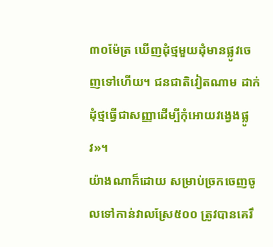៣០ម៉ែត្រ ឃើញដុំថ្មមួយដុំមានផ្លូវចេញទៅហើយ។ ជនជាតិវៀតណាម ដាក់ដុំថ្មធ្វើជាសញ្ញាដើម្បីកុំអោយវង្វេងផ្លូវ»។
យ៉ាងណាក៏ដោយ សម្រាប់ច្រកចេញចូលទៅកាន់វាលស្រែ៥០០ ត្រូវបានគេរឹ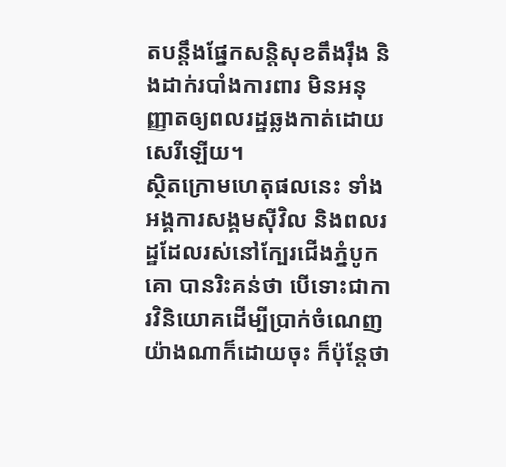តបន្តឹងផ្នែកសន្តិសុខតឹងរ៉ឹង និងដាក់របាំងការពារ មិនអនុញ្ញាតឲ្យពលរដ្ឋឆ្លងកាត់ដោយសេរីឡើយ។
ស្ថិតក្រោមហេតុផលនេះ ទាំងអង្គការសង្គមស៊ីវិល និងពលរដ្ឋដែលរស់នៅក្បែរជើងភ្នំបូកគោ បានរិះគន់ថា បើទោះជាការវិនិយោគដើម្បីប្រាក់ចំណេញយ៉ាងណាក៏ដោយចុះ ក៏ប៉ុន្តែថា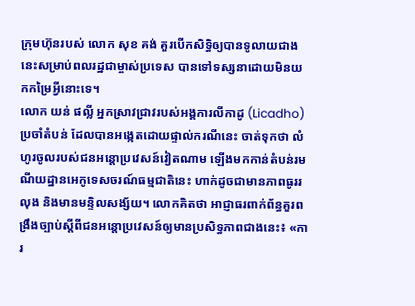ក្រុមហ៊ុនរបស់ លោក សុខ គង់ គួរបើកសិទ្ធិឲ្យបានទូលាយជាងនេះសម្រាប់ពលរដ្ឋជាម្ចាស់ប្រទេស បានទៅទស្សនាដោយមិនយកកម្រៃអ្វីនោះទេ។
លោក យន់ ផល្លី អ្នកស្រាវជ្រាវរបស់អង្គការលីកាដូ (Licadho) ប្រចាំតំបន់ ដែលបានអង្កេតដោយផ្ទាល់ករណីនេះ ចាត់ទុកថា លំហូរចូលរបស់ជនអន្តោប្រវេសន៍វៀតណាម ឡើងមកកាន់តំបន់រមណីយដ្ឋានអេកូទេសចរណ៍ធម្មជាតិនេះ ហាក់ដូចជាមានភាពធូររលុង និងមានមន្ទិលសង្ស័យ។ លោកគិតថា អាជ្ញាធរពាក់ព័ន្ធគួរពង្រឹងច្បាប់ស្ដីពីជនអន្តោប្រវេសន៍ឲ្យមានប្រសិទ្ធភាពជាងនេះ៖ «ការ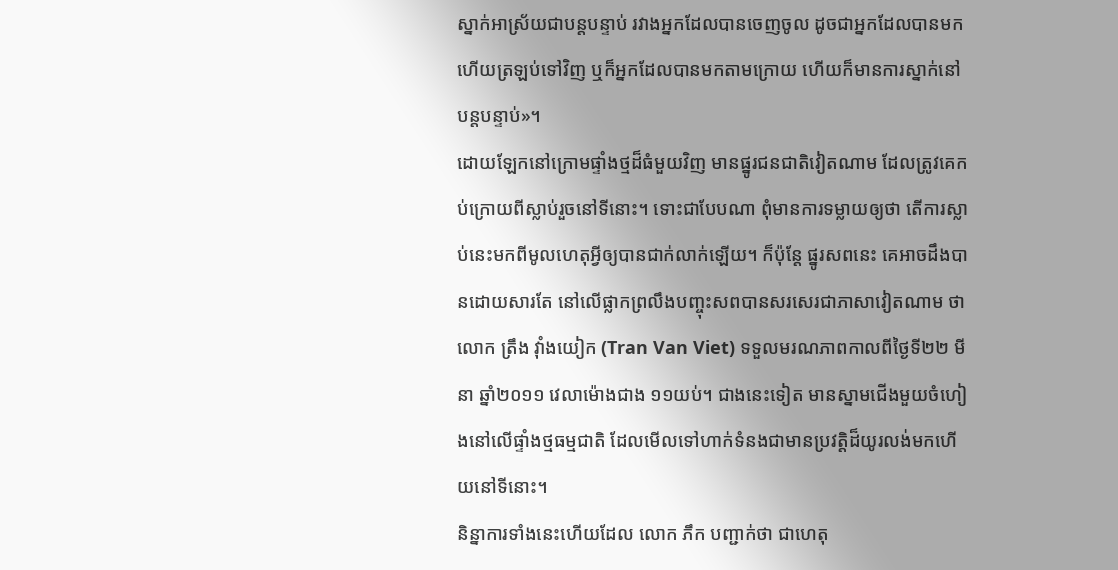ស្នាក់អាស្រ័យជាបន្តបន្ទាប់ រវាងអ្នកដែលបានចេញចូល ដូចជាអ្នកដែលបានមក ហើយត្រឡប់ទៅវិញ ឬក៏អ្នកដែលបានមកតាមក្រោយ ហើយក៏មានការស្នាក់នៅបន្តបន្ទាប់»។
ដោយឡែកនៅក្រោមផ្ទាំងថ្មដ៏ធំមួយវិញ មានផ្នូរជនជាតិវៀតណាម ដែលត្រូវគេកប់ក្រោយពីស្លាប់រួចនៅទីនោះ។ ទោះជាបែបណា ពុំមានការទម្លាយឲ្យថា តើការស្លាប់នេះមកពីមូលហេតុអ្វីឲ្យបានជាក់លាក់ឡើយ។ ក៏ប៉ុន្តែ ផ្នូរសពនេះ គេអាចដឹងបានដោយសារតែ នៅលើផ្លាកព្រលឹងបញ្ចុះសពបានសរសេរជាភាសាវៀតណាម ថា លោក ត្រឹង វ៉ាំងយៀក (Tran Van Viet) ទទួលមរណភាពកាលពីថ្ងៃទី២២ មីនា ឆ្នាំ២០១១ វេលាម៉ោងជាង ១១យប់។ ជាងនេះទៀត មានស្នាមជើងមួយចំហៀងនៅលើផ្ទាំងថ្មធម្មជាតិ ដែលមើលទៅហាក់ទំនងជាមានប្រវត្តិដ៏យូរលង់មកហើយនៅទីនោះ។
និន្នាការទាំងនេះហើយដែល លោក ភឹក បញ្ជាក់ថា ជាហេតុ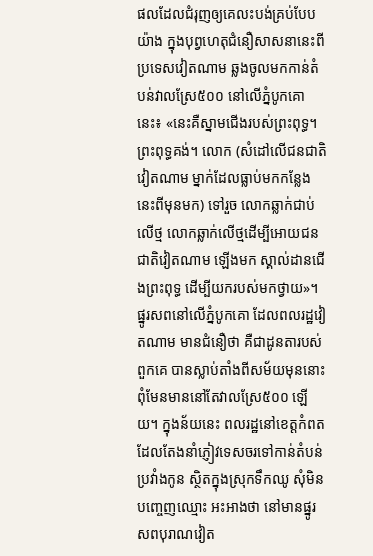ផលដែលជំរុញឲ្យគេលះបង់គ្រប់បែបយ៉ាង ក្នុងបុព្វហេតុជំនឿសាសនានេះពីប្រទេសវៀតណាម ឆ្លងចូលមកកាន់តំបន់វាលស្រែ៥០០ នៅលើភ្នំបូកគោ នេះ៖ «នេះគឺស្នាមជើងរបស់ព្រះពុទ្ធ។ ព្រះពុទ្ធគង់។ លោក (សំដៅលើជនជាតិវៀតណាម ម្នាក់ដែលធ្លាប់មកកន្លែងនេះពីមុនមក) ទៅរួច លោកឆ្លាក់ជាប់លើថ្ម លោកឆ្លាក់លើថ្មដើម្បីអោយជនជាតិវៀតណាម ឡើងមក ស្គាល់ដានជើងព្រះពុទ្ធ ដើម្បីយករបស់មកថ្វាយ»។
ផ្នូរសពនៅលើភ្នំបូកគោ ដែលពលរដ្ឋវៀតណាម មានជំនឿថា គឺជាដូនតារបស់ពួកគេ បានស្លាប់តាំងពីសម័យមុននោះ ពុំមែនមាននៅតែវាលស្រែ៥០០ ឡើយ។ ក្នុងន័យនេះ ពលរដ្ឋនៅខេត្តកំពត ដែលតែងនាំភ្ញៀវទេសចរទៅកាន់តំបន់ប្រវាំងកូន ស្ថិតក្នុងស្រុកទឹកឈូ សុំមិនបញ្ចេញឈ្មោះ អះអាងថា នៅមានផ្នូរសពបុរាណវៀត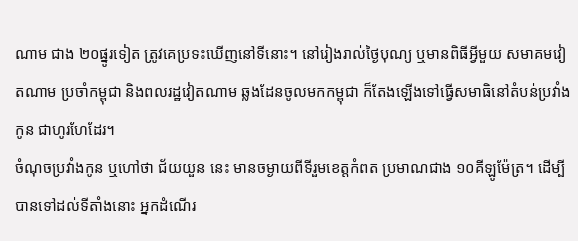ណាម ជាង ២០ផ្នូរទៀត ត្រូវគេប្រទះឃើញនៅទីនោះ។ នៅរៀងរាល់ថ្ងៃបុណ្យ ឬមានពិធីអ្វីមួយ សមាគមវៀតណាម ប្រចាំកម្ពុជា និងពលរដ្ឋវៀតណាម ឆ្លងដែនចូលមកកម្ពុជា ក៏តែងឡើងទៅធ្វើសមាធិនៅតំបន់ប្រវាំងកូន ជាហូរហែដែរ។
ចំណុចប្រវាំងកូន ឬហៅថា ជ័យយួន នេះ មានចម្ងាយពីទីរួមខេត្តកំពត ប្រមាណជាង ១០គីឡូម៉ែត្រ។ ដើម្បីបានទៅដល់ទីតាំងនោះ អ្នកដំណើរ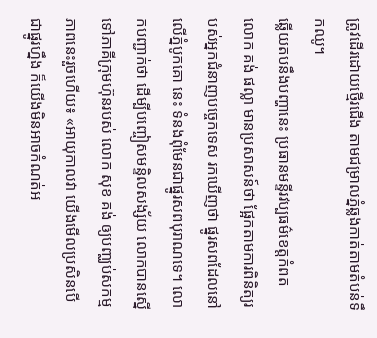ត្រូវដើរដោយថ្មើរជើង តាមជម្រាលភ្នំឆ្លងកាត់តាមតំបន់ទឹកឈូ។
ឆ្លើយតបនឹងបញ្ហានេះ ប្រធានមន្ទីរវប្បធម៌ខេត្តកំពត លោក គង់ ផល្លា មានប្រសាសន៍ថា ផ្អែកតាមការពិនិត្យរបស់អ្នកជំនាញបច្ចេកទេស រកឃើញថា ផ្នូរសពដែលនៅលើភ្នំបូកគោ នេះ ទំនងពុំមែនជាផ្នូរសពបុរាណទេ។ លោកបញ្ជាក់ថា ដើម្បីបញ្ចៀសមន្ទិលសង្ស័យ លោកបានស្នើទៅភាគីក្រុមហ៊ុនរបស់ លោក សុខ គង់ ឲ្យបញ្ឈប់សកម្មភាពនេះរួចហើយ៖ «អាយុកាលវា យើងមើលប្រសិនបើជាផ្នូរហ្នឹង ក៏យើងមិនអាចកំណត់អ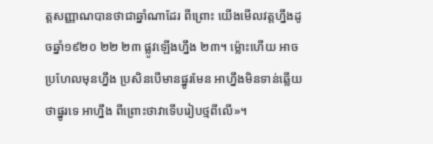ត្តសញ្ញាណបានថាជាឆ្នាំណាដែរ ពីព្រោះ យើងមើលវត្តហ្នឹងដូចឆ្នាំ១៩២០ ២២ ២៣ ផ្លូវឡើងហ្នឹង ២៣។ ម្ល៉ោះហើយ អាចប្រហែលមុនហ្នឹង ប្រសិនបើមានផ្នូរមែន អាហ្នឹងមិនទាន់ឆ្លើយថាផ្នូរទេ អាហ្នឹង ពីព្រោះថាវាទើបរៀបថ្មពីលើ»។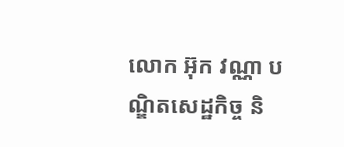លោក អ៊ុក វណ្ណា បណ្ឌិតសេដ្ឋកិច្ច និ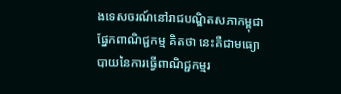ងទេសចរណ៍នៅរាជបណ្ឌិតសភាកម្ពុជា ផ្នែកពាណិជ្ជកម្ម គិតថា នេះគឺជាមធ្យោបាយនៃការធ្វើពាណិជ្ជកម្មរ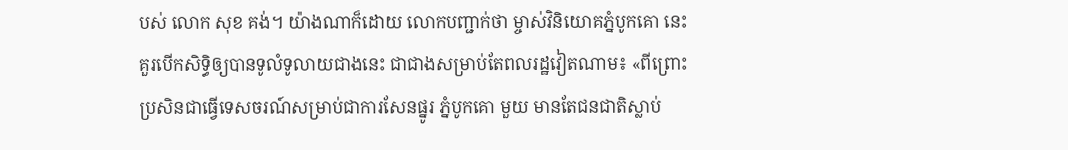បស់ លោក សុខ គង់។ យ៉ាងណាក៏ដោយ លោកបញ្ជាក់ថា ម្ចាស់វិនិយោគភ្នំបូកគោ នេះ គួរបើកសិទ្ធិឲ្យបានទូលំទូលាយជាងនេះ ជាជាងសម្រាប់តែពលរដ្ឋវៀតណាម៖ «ពីព្រោះប្រសិនជាធ្វើទេសចរណ៍សម្រាប់ជាការសែនផ្នូរ ភ្នំបូកគោ មួយ មានតែជនជាតិស្លាប់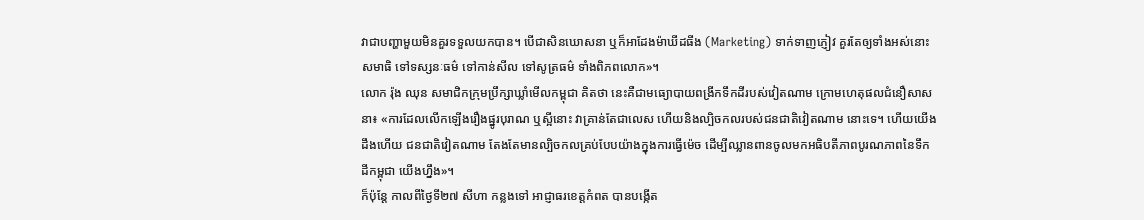វាជាបញ្ហាមួយមិនគួរទទួលយកបាន។ បើជាសិនឃោសនា ឬក៏អាដែងម៉ាឃីដធីង (Marketing) ទាក់ទាញភ្ញៀវ គួរតែឲ្យទាំងអស់នោះសមាធិ ទៅទស្សនៈធម៌ ទៅកាន់សីល ទៅសូត្រធម៌ ទាំងពិភពលោក»។
លោក រ៉ុង ឈុន សមាជិកក្រុមប្រឹក្សាឃ្លាំមើលកម្ពុជា គិតថា នេះគឺជាមធ្យោបាយពង្រីកទឹកដីរបស់វៀតណាម ក្រោមហេតុផលជំនឿសាសនា៖ «ការដែលលើកឡើងរឿងផ្នូរបុរាណ ឬស្អីនោះ វាគ្រាន់តែជាលេស ហើយនិងល្បិចកលរបស់ជនជាតិវៀតណាម នោះទេ។ ហើយយើងដឹងហើយ ជនជាតិវៀតណាម តែងតែមានល្បិចកលគ្រប់បែបយ៉ាងក្នុងការធ្វើម៉េច ដើម្បីឈ្លានពានចូលមកអធិបតីភាពបូរណភាពនៃទឹកដីកម្ពុជា យើងហ្នឹង»។
ក៏ប៉ុន្តែ កាលពីថ្ងៃទី២៧ សីហា កន្លងទៅ អាជ្ញាធរខេត្តកំពត បានបង្កើត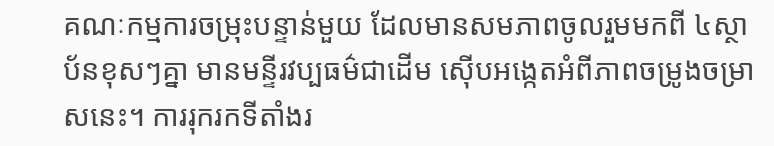គណៈកម្មការចម្រុះបន្ទាន់មួយ ដែលមានសមភាពចូលរួមមកពី ៤ស្ថាប័នខុសៗគ្នា មានមន្ទីរវប្បធម៌ជាដើម ស៊ើបអង្កេតអំពីភាពចម្រូងចម្រាសនេះ។ ការរុករកទីតាំងរ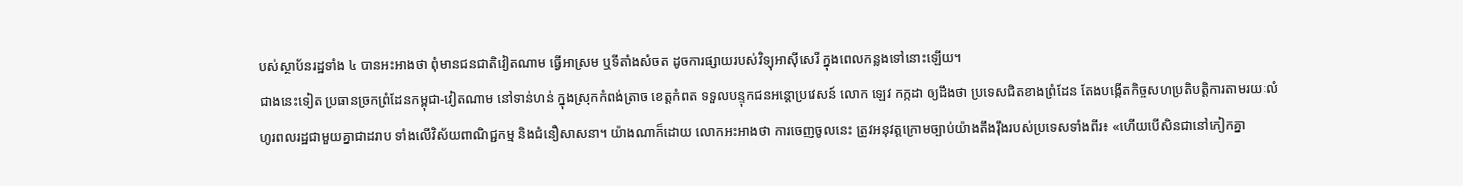បស់ស្ថាប័នរដ្ឋទាំង ៤ បានអះអាងថា ពុំមានជនជាតិវៀតណាម ធ្វើអាស្រម ឬទីតាំងសំចត ដូចការផ្សាយរបស់វិទ្យុអាស៊ីសេរី ក្នុងពេលកន្លងទៅនោះឡើយ។
ជាងនេះទៀត ប្រធានច្រកព្រំដែនកម្ពុជា-វៀតណាម នៅទាន់ហន់ ក្នុងស្រុកកំពង់ត្រាច ខេត្តកំពត ទទួលបន្ទុកជនអន្តោប្រវេសន៍ លោក ឡេវ កក្កដា ឲ្យដឹងថា ប្រទេសជិតខាងព្រំដែន តែងបង្កើតកិច្ចសហប្រតិបត្តិការតាមរយៈលំហូរពលរដ្ឋជាមួយគ្នាជាដរាប ទាំងលើវិស័យពាណិជ្ជកម្ម និងជំនឿសាសនា។ យ៉ាងណាក៏ដោយ លោកអះអាងថា ការចេញចូលនេះ ត្រូវអនុវត្តក្រោមច្បាប់យ៉ាងតឹងរ៉ឹងរបស់ប្រទេសទាំងពីរ៖ «ហើយបើសិនជានៅកៀកគ្នា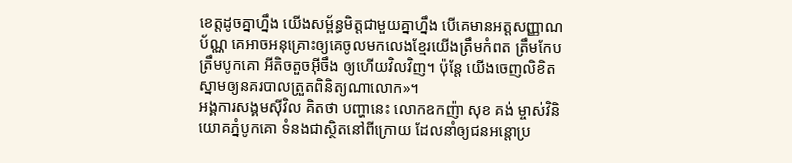ខេត្តដូចគ្នាហ្នឹង យើងសម្ព័ន្ធមិត្តជាមួយគ្នាហ្នឹង បើគេមានអត្តសញ្ញាណប័ណ្ណ គេអាចអនុគ្រោះឲ្យគេចូលមកលេងខ្មែរយើងត្រឹមកំពត ត្រឹមកែប ត្រឹមបូកគោ អីតិចតួចអ៊ីចឹង ឲ្យហើយវិលវិញ។ ប៉ុន្តែ យើងចេញលិខិតស្នាមឲ្យនគរបាលត្រួតពិនិត្យណាលោក»។
អង្គការសង្គមស៊ីវិល គិតថា បញ្ហានេះ លោកឧកញ៉ា សុខ គង់ ម្ចាស់វិនិយោគភ្នំបូកគោ ទំនងជាស្ថិតនៅពីក្រោយ ដែលនាំឲ្យជនអន្តោប្រ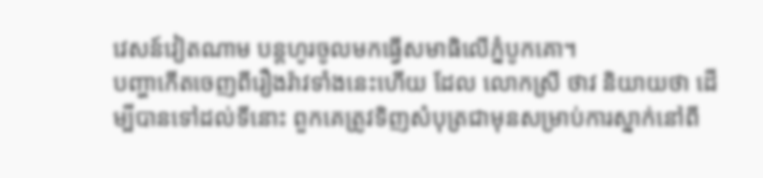វេសន៍វៀតណាម បន្តហូរចូលមកធ្វើសមាធិលើភ្នំបូកគោ។
បញ្ហាកើតចេញពីរឿងរ៉ាវទាំងនេះហើយ ដែល លោកស្រី ថាវ និយាយថា ដើម្បីបានទៅដល់ទីនោះ ពួកគេត្រូវទិញសំបុត្រជាមុនសម្រាប់ការស្នាក់នៅពី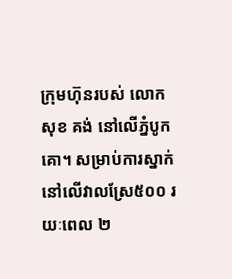ក្រុមហ៊ុនរបស់ លោក សុខ គង់ នៅលើភ្នំបូកគោ។ សម្រាប់ការស្នាក់នៅលើវាលស្រែ៥០០ រយៈពេល ២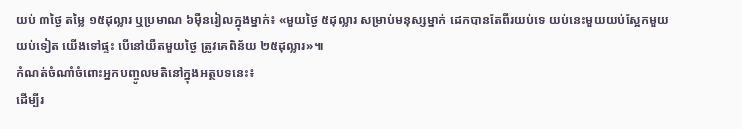យប់ ៣ថ្ងៃ តម្លៃ ១៥ដុល្លារ ឬប្រមាណ ៦ម៉ឺនរៀលក្នុងម្នាក់៖ «មួយថ្ងៃ ៥ដុល្លារ សម្រាប់មនុស្សម្នាក់ ដេកបានតែពីរយប់ទេ យប់នេះមួយយប់ស្អែកមួយយប់ទៀត យើងទៅផ្ទះ បើនៅយឺតមួយថ្ងៃ ត្រូវគេពិន័យ ២៥ដុល្លារ»៕
កំណត់ចំណាំចំពោះអ្នកបញ្ចូលមតិនៅក្នុងអត្ថបទនេះ៖
ដើម្បីរ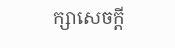ក្សាសេចក្ដី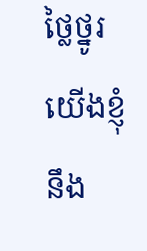ថ្លៃថ្នូរ យើងខ្ញុំនឹង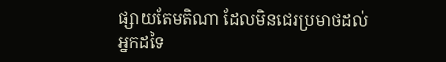ផ្សាយតែមតិណា ដែលមិនជេរប្រមាថដល់អ្នកដទៃ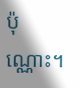ប៉ុណ្ណោះ។